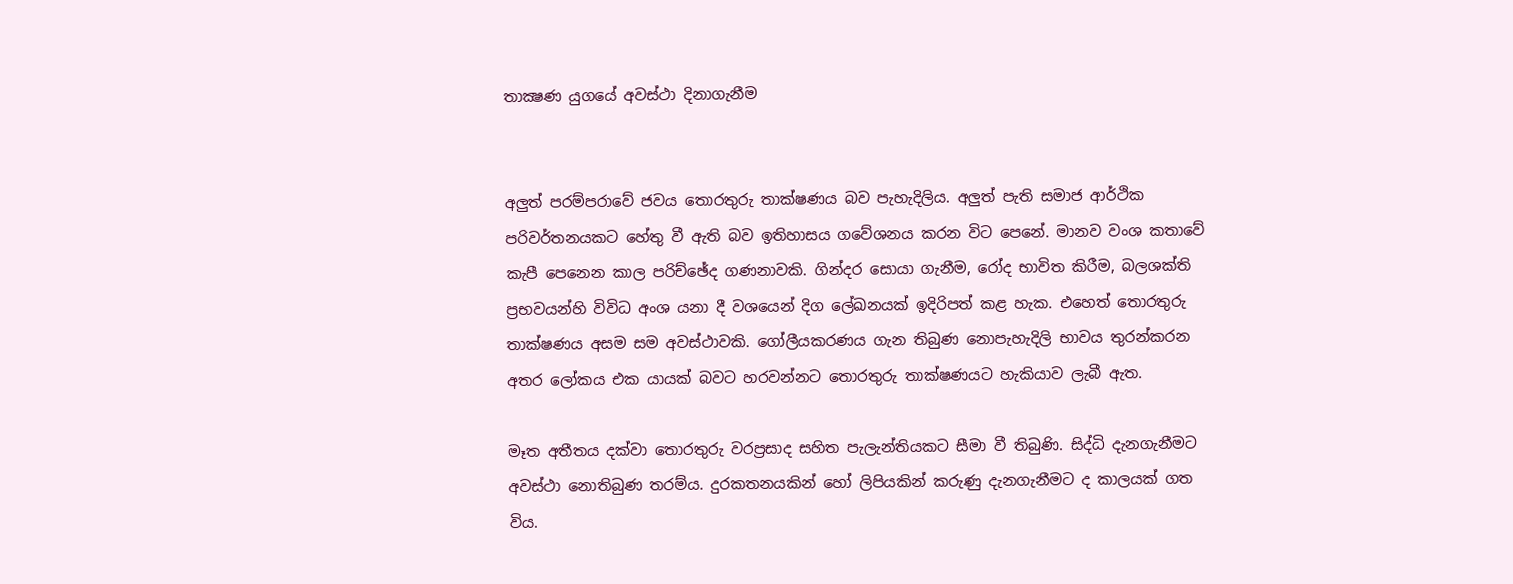තාක්‍ෂණ යුගයේ අවස්ථා දිනාගැනීම


අලුත් පරම්පරාවේ ජවය තොරතුරු තාක්ෂණය බව පැහැදිලිය. අලුත් පැති සමාජ ආර්ථික පරිවර්තනයකට හේතු වී ඇති බව ඉතිහාසය ගවේශනය කරන විට පෙනේ. මානව වංශ කතාවේ කැපී පෙනෙන කාල පරිච්ඡේද ගණනාවකි. ගින්දර සොයා ගැනීම, රෝද භාවිත කිරීම, බලශක්ති ප්‍රභවයන්හි විවිධ අංශ යනා දී වශයෙන් දිග ලේඛනයක් ඉදිරිපත් කළ හැක. එහෙත් තොරතුරු තාක්ෂණය අසම සම අවස්ථාවකි. ගෝලීයකරණය ගැන තිබුණ නොපැහැදිලි භාවය තුරන්කරන අතර ලෝකය එක යායක් බවට හරවන්නට තොරතුරු තාක්ෂණයට හැකියාව ලැබී ඇත.

මෑත අතීතය දක්වා තොරතුරු වරප්‍රසාද සහිත පැලැන්තියකට සීමා වී තිබුණි. සිද්ධි දැනගැනීමට අවස්ථා නොතිබුණ තරම්ය. දුරකතනයකින් හෝ ලිපියකින් කරුණු දැනගැනීමට ද කාලයක් ගත විය.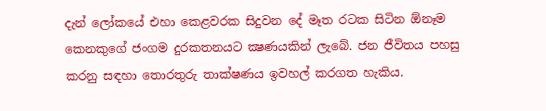දැන් ලෝකයේ එහා කෙළවරක සිදුවන දේ මෑත රටක සිටින ඕනෑම කෙනකුගේ ජංගම දුරකතනයට ක්‍ෂණයකින් ලැබේ. ජන ජීවිතය පහසු කරනු සඳහා තොරතුරු තාක්ෂණය ඉවහල් කරගත හැකිය.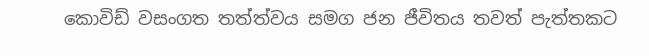කොවිඩ් වසංගත තත්ත්වය සමග ජන ජීවිතය තවත් පැත්තකට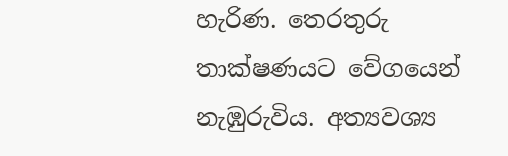හැරිණ. තෙරතුරු තාක්ෂණයට වේගයෙන් නැඹුරුවිය. අත්‍යවශ්‍ය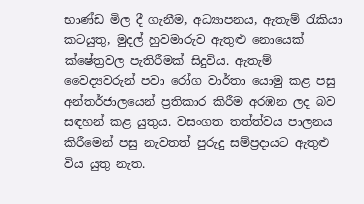භාණ්ඩ මිල දී ගැනීම, අධ්‍යාපනය, ඇතැම් රැකියා කටයුතු, මුදල් හුවමාරුව ඇතුළු නොයෙක් ක්ෂේත්‍රවල පැතිරීමක් සිදුවිය. ඇතැම් වෛද්‍යවරුන් පවා රෝග වාර්තා යොමු කළ පසු අන්තර්ජාලයෙන් ප්‍රතිකාර කිරීම අරඹන ලද බව සඳහන් කළ යුතුය. වසංගත තත්ත්වය පාලනය කිරීමෙන් පසු නැවතත් පුරුදු සම්ප්‍රදායට ඇතුළු විය යුතු නැත.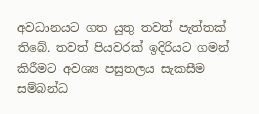අවධානයට ගත යුතු තවත් පැත්තක් තිබේ. තවත් පියවරක් ඉදිරියට ගමන් කිරීමට අවශ්‍ය පසුතලය සැකසීම සම්බන්ධ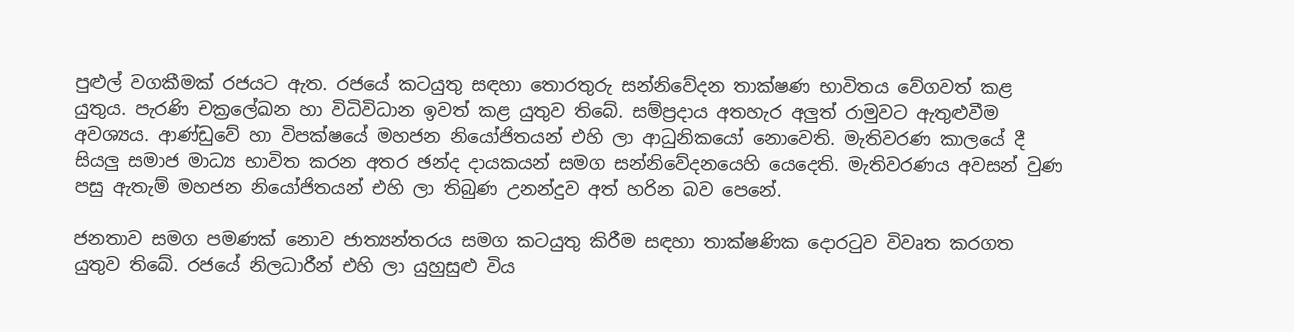පුළුල් වගකීමක් රජයට ඇත. රජයේ කටයුතු සඳහා තොරතුරු සන්නිවේදන තාක්ෂණ භාවිතය වේගවත් කළ යුතුය. පැරණි චක්‍රලේඛන හා විධිවිධාන ඉවත් කළ යුතුව තිබේ. සම්ප්‍රදාය අතහැර අලුත් රාමුවට ඇතුළුවීම අවශ්‍යය. ආණ්ඩුවේ හා විපක්ෂයේ මහජන නියෝජිතයන් එහි ලා ආධුනිකයෝ නොවෙති. මැතිවරණ කාලයේ දී සියලු සමාජ මාධ්‍ය භාවිත කරන අතර ඡන්ද දායකයන් සමග සන්නිවේදනයෙහි යෙදෙති. මැතිවරණය අවසන් වුණ පසු ඇතැම් මහජන නියෝජිතයන් එහි ලා තිබුණ උනන්දුව අත් හරින බව පෙනේ.

ජනතාව සමග පමණක් නොව ජාත්‍යන්තරය සමග කටයුතු කිරීම සඳහා තාක්ෂණික දොරටුව විවෘත කරගත යුතුව තිබේ. රජයේ නිලධාරීන් එහි ලා යුහුසුළු විය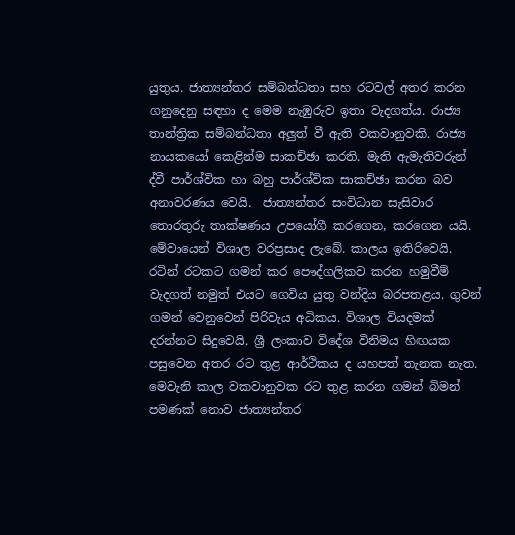යුතුය. ජාත්‍යන්තර සම්බන්ධතා සහ රටවල් අතර කරන ගනුදෙනු සඳහා ද මෙම නැඹුරුව ඉතා වැදගත්ය. රාජ්‍ය තාන්ත්‍රික සම්බන්ධතා අලුත් වී ඇති වකවානුවකි. රාජ්‍ය නායකයෝ කෙළින්ම සාකච්ඡා කරති. මැති ඇමැතිවරුන් ද්වී පාර්ශ්වික හා බහු පාර්ශ්වික සාකච්ඡා කරන බව අනාවරණය වෙයි.  ජාත්‍යන්තර සංවිධාන සැසිවාර තොරතුරු තාක්ෂණය උපයෝගී කරගෙන, කරගෙන යයි. මේවායෙන් විශාල වරප්‍රසාද ලැබේ. කාලය ඉතිරිවෙයි. රටින් රටකට ගමන් කර පෞද්ගලිකව කරන හමුවීම් වැදගත් නමුත් එයට ගෙවිය යුතු වන්දිය බරපතළය. ගුවන් ගමන් වෙනුවෙන් පිරිවැය අධිකය. විශාල වියදමක් දරන්නට සිදුවෙයි. ශ්‍රී ලංකාව විදේශ විනිමය හිඟයක පසුවෙන අතර රට තුළ ආර්ථිකය ද යහපත් තැනක නැත. මෙවැනි කාල වකවානුවක රට තුළ කරන ගමන් බිමන් පමණක් නොව ජාත්‍යන්තර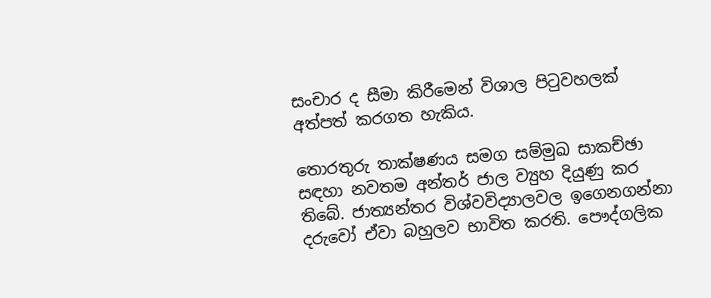සංචාර ද සීමා කිරීමෙන් විශාල පිටුවහලක් අත්පත් කරගත හැකිය.

තොරතුරු තාක්ෂණය සමග සම්මුඛ සාකච්ඡා සඳහා නවතම අන්තර් ජාල ව්‍යුහ දියුණු කර තිබේ. ජාත්‍යන්තර විශ්වවිද්‍යාලවල ඉගෙනගන්නා දරුවෝ ඒවා බහුලව භාවිත කරති. පෞද්ගලික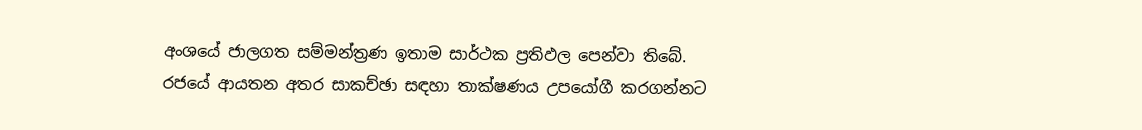අංශයේ ජාලගත සම්මන්ත්‍රණ ඉතාම සාර්ථක ප්‍රතිඵල පෙන්වා තිබේ. රජයේ ආයතන අතර සාකච්ඡා සඳහා තාක්ෂණය උපයෝගී කරගන්නට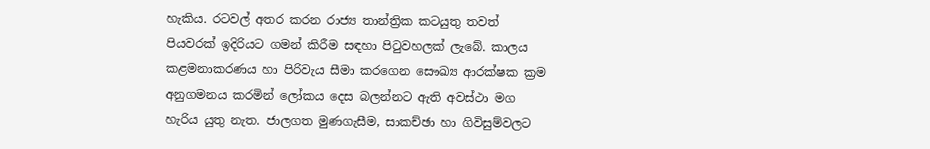හැකිය. රටවල් අතර කරන රාජ්‍ය තාන්ත්‍රික කටයුතු තවත් පියවරක් ඉදිරියට ගමන් කිරීම සඳහා පිටුවහලක් ලැබේ. කාලය කළමනාකරණය හා පිරිවැය සීමා කරගෙන සෞඛ්‍ය ආරක්ෂක ක්‍රම අනුගමනය කරමින් ලෝකය දෙස බලන්නට ඇති අවස්ථා මග හැරිය යුතු නැත. ජාලගත මුණගැසීම, සාකච්ඡා හා ගිවිසුම්වලට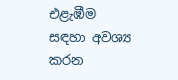එළැඹීම සඳහා අවශ්‍ය කරන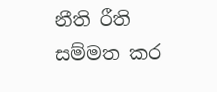නීති රීති සම්මත කර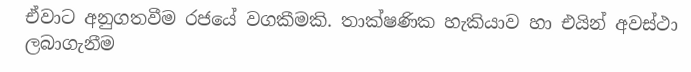ඒවාට අනුගතවීම රජයේ වගකීමකි. තාක්ෂණික හැකියාව හා එයින් අවස්ථා ලබාගැනීම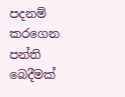පදනම් කරගෙන පන්ති බෙදීමක්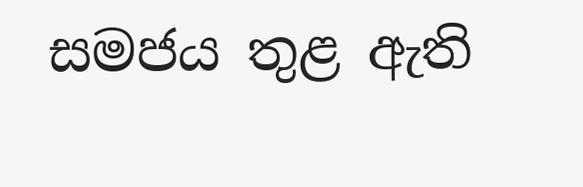සමජය තුළ ඇති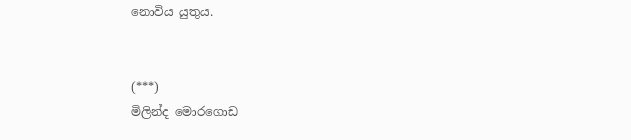නොවිය යුතුය.


(***)
මිලින්ද මොරගොඩ